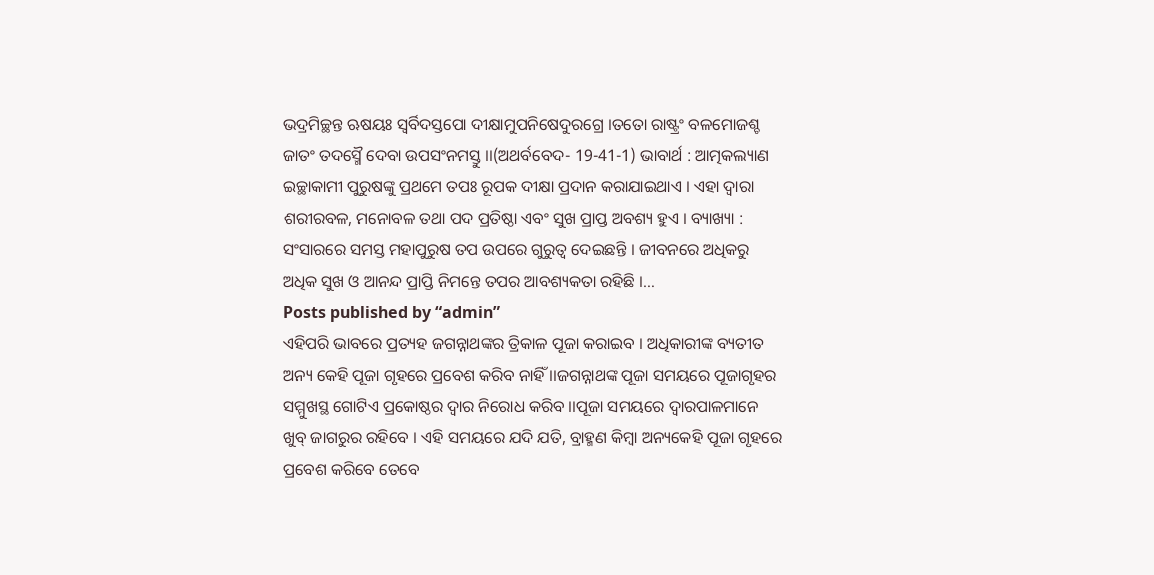ଭଦ୍ରମିଚ୍ଛନ୍ତ ଋଷୟଃ ସ୍ୱର୍ବିଦସ୍ତପୋ ଦୀକ୍ଷାମୁପନିଷେଦୁରଗ୍ରେ ।ତତୋ ରାଷ୍ଟ୍ରଂ ବଳମୋଜଶ୍ଚ ଜାତଂ ତଦସ୍ମୈ ଦେବା ଉପସଂନମସ୍ତୁ ।।(ଅଥର୍ବବେଦ- 19-41-1) ଭାବାର୍ଥ : ଆତ୍ମକଲ୍ୟାଣ ଇଚ୍ଛାକାମୀ ପୁରୁଷଙ୍କୁ ପ୍ରଥମେ ତପଃ ରୂପକ ଦୀକ୍ଷା ପ୍ରଦାନ କରାଯାଇଥାଏ । ଏହା ଦ୍ୱାରା ଶରୀରବଳ, ମନୋବଳ ତଥା ପଦ ପ୍ରତିଷ୍ଠା ଏବଂ ସୁଖ ପ୍ରାପ୍ତ ଅବଶ୍ୟ ହୁଏ । ବ୍ୟାଖ୍ୟା : ସଂସାରରେ ସମସ୍ତ ମହାପୁରୁଷ ତପ ଉପରେ ଗୁରୁତ୍ୱ ଦେଇଛନ୍ତି । ଜୀବନରେ ଅଧିକରୁ ଅଧିକ ସୁଖ ଓ ଆନନ୍ଦ ପ୍ରାପ୍ତି ନିମନ୍ତେ ତପର ଆବଶ୍ୟକତା ରହିଛି ।…
Posts published by “admin”
ଏହିପରି ଭାବରେ ପ୍ରତ୍ୟହ ଜଗନ୍ନାଥଙ୍କର ତ୍ରିକାଳ ପୂଜା କରାଇବ । ଅଧିକାରୀଙ୍କ ବ୍ୟତୀତ ଅନ୍ୟ କେହି ପୂଜା ଗୃହରେ ପ୍ରବେଶ କରିବ ନାହିଁ ।।ଜଗନ୍ନାଥଙ୍କ ପୂଜା ସମୟରେ ପୂଜାଗୃହର ସମ୍ମୁଖସ୍ଥ ଗୋଟିଏ ପ୍ରକୋଷ୍ଠର ଦ୍ୱାର ନିରୋଧ କରିବ ।।ପୂଜା ସମୟରେ ଦ୍ୱାରପାଳମାନେ ଖୁବ୍ ଜାଗରୁର ରହିବେ । ଏହି ସମୟରେ ଯଦି ଯତି, ବ୍ରାହ୍ମଣ କିମ୍ବା ଅନ୍ୟକେହି ପୂଜା ଗୃହରେ ପ୍ରବେଶ କରିବେ ତେବେ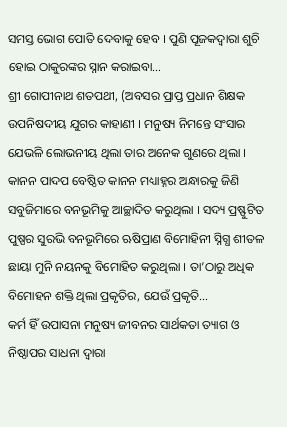ସମସ୍ତ ଭୋଗ ପୋତି ଦେବାକୁ ହେବ । ପୁଣି ପୂଜକଦ୍ୱାରା ଶୁଚି ହୋଇ ଠାକୁରଙ୍କର ସ୍ନାନ କରାଇବା…
ଶ୍ରୀ ଗୋପୀନାଥ ଶତପଥୀ, (ଅବସର ପ୍ରାପ୍ତ ପ୍ରଧାନ ଶିକ୍ଷକ ଉପନିଷଦୀୟ ଯୁଗର କାହାଣୀ । ମନୁଷ୍ୟ ନିମନ୍ତେ ସଂସାର ଯେଭଳି ଲୋଭନୀୟ ଥିଲା ତାର ଅନେକ ଗୁଣରେ ଥିଲା । କାନନ ପାଦପ ବେଷ୍ଠିତ କାନନ ମଧ୍ୟାହ୍ନର ଅନ୍ଧାରକୁ ଜିଣି ସବୁଜିମାରେ ବନଭୂମିକୁ ଆଚ୍ଛାଦିତ କରୁଥିଲା । ସଦ୍ୟ ପ୍ରଷ୍ଫୁଟିତ ପୁଷ୍ପର ସୁରଭି ବନଭୂମିରେ ଋଷିପ୍ରାଣ ବିମୋହିନୀ ସ୍ନିଗ୍ଧ ଶୀତଳ ଛାୟା ମୁନି ନୟନକୁ ବିମୋହିତ କରୁଥିଲା । ତା’ଠାରୁ ଅଧିକ ବିମୋହନ ଶକ୍ତି ଥିଲା ପ୍ରକୃତିର, ଯେଉଁ ପ୍ରକୃତି…
କର୍ମ ହିଁ ଉପାସନା ମନୁଷ୍ୟ ଜୀବନର ସାର୍ଥକତା ତ୍ୟାଗ ଓ ନିଷ୍ଠାପର ସାଧନା ଦ୍ୱାରା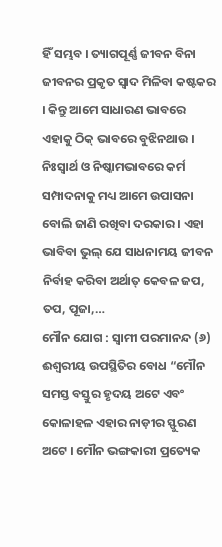ହିଁ ସମ୍ଭବ । ତ୍ୟାଗପୂର୍ଣ୍ଣ ଜୀବନ ବିନା ଜୀବନର ପ୍ରକୃତ ସ୍ୱାଦ ମିଳିବା କଷ୍ଟକର । କିନ୍ତୁ ଆମେ ସାଧାରଣ ଭାବରେ ଏହାକୁ ଠିକ୍ ଭାବରେ ବୁଝିନଥାଉ । ନିଃସ୍ୱାର୍ଥ ଓ ନିଷ୍କାମଭାବରେ କର୍ମ ସମ୍ପାଦନାକୁ ମଧ୍ୟ ଆମେ ଉପାସନା ବୋଲି ଜାଣି ରଖିବା ଦରକାର । ଏହା ଭାବିବା ଭୁଲ୍ ଯେ ସାଧନାମୟ ଜୀବନ ନିର୍ବାହ କରିବା ଅର୍ଥାତ୍ କେବଳ ଜପ, ତପ, ପୂଜା,…
ମୌନ ଯୋଗ : ସ୍ୱାମୀ ପରମାନନ୍ଦ (୬) ଈଶ୍ୱରୀୟ ଉପସ୍ଥିତିର ବୋଧ “ମୌନ ସମସ୍ତ ବସ୍ତୁର ହୃଦୟ ଅଟେ ଏବଂ କୋଳାହଳ ଏହାର ନାଡ଼ୀର ସ୍ଫୁରଣ ଅଟେ । ମୌନ ଭଙ୍ଗକାରୀ ପ୍ରତ୍ୟେକ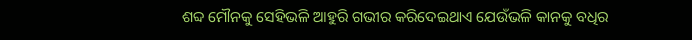ଶବ୍ଦ ମୌନକୁ ସେହିଭଳି ଆହୁରି ଗଭୀର କରିଦେଇଥାଏ ଯେଉଁଭଳି କାନକୁ ବଧିର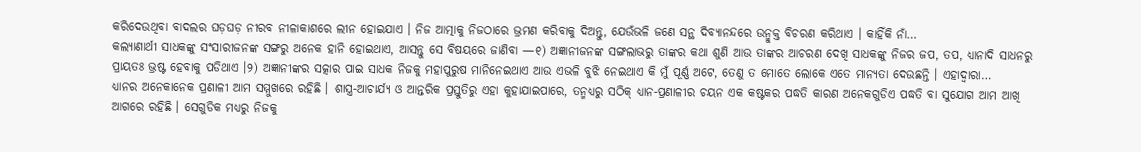କରିଦେଉଥିବା ବାଦଲର ଘଡ଼ଘଡ଼ ନୀରବ ନୀଳାକାଶରେ ଲୀନ ହୋଇଯାଏ । ନିଜ ଆତ୍ମାକୁ ନିଜଠାରେ ଭ୍ରମଣ କରିବାକୁ ଦିଅନ୍ତୁ, ଯେଉଁଭଳି ଜଣେ ସନ୍ଥ ଦିବ୍ୟାନନ୍ଦରେ ଉନ୍ମୁକ୍ତ ବିଚରଣ କରିଥାଏ । କାହିଁକି ନାଁ…
କଲ୍ୟାଣାର୍ଥୀ ସାଧକଙ୍କୁ ସଂସାରୀଜନଙ୍କ ସଙ୍ଗରୁ ଅନେକ ହାନି ହୋଇଥାଏ, ଆସନ୍ତୁ ସେ ବିଷୟରେ ଜାଣିବା —୧) ଅଜ୍ଞାନୀଜନଙ୍କ ସଙ୍ଗଲାଭରୁ ତାଙ୍କର କଥା ଶୁଣି ଆଉ ତାଙ୍କର ଆଚରଣ ଦେଖି ସାଧକଙ୍କୁ ନିଜର ଜପ, ତପ, ଧ୍ୟାନାଦି ସାଧନରୁ ପ୍ରାୟତଃ ଭ୍ରଷ୍ଟ ହେବାକୁ ପଡିଥାଏ ।୨) ଅଜ୍ଞାନୀଙ୍କର ସତ୍କାର ପାଇ ସାଧକ ନିଜକୁ ମହାପୁରୁଷ ମାନିନେଇଥାଏ ଆଉ ଏଭଳି ବୁଝି ନେଇଥାଏ କି ମୁଁ ପୂର୍ଣ୍ଣ ଅଟେ, ତେଣୁ ତ ମୋତେ ଲୋକେ ଏତେ ମାନ୍ୟତା ଦେଉଛନ୍ତି । ଏହାଦ୍ୱାରା…
ଧ୍ୟାନର ଅନେକାନେକ ପ୍ରଣାଳୀ ଆମ ସମ୍ମୁଖରେ ରହିଛି । ଶାସ୍ତ୍ର-ଆଚାର୍ଯ୍ୟ ଓ ଆନ୍ତରିକ ପ୍ରସ୍ତୁତିରୁ ଏହା କୁହାଯାଇପାରେ, ତନ୍ମଧ୍ୟରୁ ସଠିକ୍ ଧ୍ୟାନ-ପ୍ରଣାଳୀର ଚୟନ ଏକ କଷ୍ଟକର ପଦ୍ଧତି କାରଣ ଅନେକଗୁଡିଏ ପଦ୍ଧତି ବା ସୁଯୋଗ ଆମ ଆଖି ଆଗରେ ରହିଛି । ସେଗୁଡିକ ମଧ୍ୟରୁ ନିଜକୁ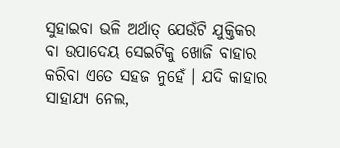ସୁହାଇବା ଭଳି ଅର୍ଥାତ୍ ଯେଉଁଟି ଯୁକ୍ତିକର ବା ଉପାଦେୟ ସେଇଟିକୁ ଖୋଜି ବାହାର କରିବା ଏତେ ସହଜ ନୁହେଁ । ଯଦି କାହାର ସାହାଯ୍ୟ ନେଲ,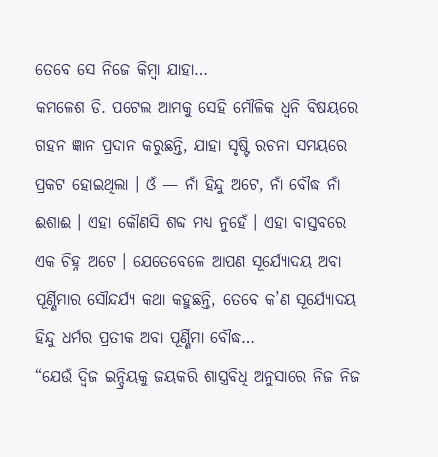ତେବେ ସେ ନିଜେ କିମ୍ବା ଯାହା…
କମଳେଶ ଡି. ପଟେଲ ଆମକୁ ସେହି ମୌଳିକ ଧ୍ୱନି ବିଷୟରେ ଗହନ ଜ୍ଞାନ ପ୍ରଦାନ କରୁଛନ୍ତି, ଯାହା ସୃଷ୍ଟି ରଚନା ସମୟରେ ପ୍ରକଟ ହୋଇଥିଲା । ଓଁ — ନାଁ ହିନ୍ଦୁ ଅଟେ, ନାଁ ବୌଦ୍ଧ ନାଁ ଈଶାଈ । ଏହା କୌଣସି ଶବ୍ଦ ମଧ୍ୟ ନୁହେଁ । ଏହା ବାସ୍ତବରେ ଏକ ଚିହ୍ନ ଅଟେ । ଯେତେବେଳେ ଆପଣ ସୂର୍ଯ୍ୟୋଦୟ ଅବା ପୂର୍ଣ୍ଣିମାର ସୌନ୍ଦର୍ଯ୍ୟ କଥା କହୁଛନ୍ତି, ତେବେ କ’ଣ ସୂର୍ଯ୍ୟୋଦୟ ହିନ୍ଦୁ ଧର୍ମର ପ୍ରତୀକ ଅବା ପୂର୍ଣ୍ଣିମା ବୌଦ୍ଧ…
“ଯେଉଁ ଦ୍ୱିଜ ଇନ୍ଦ୍ରିୟକୁ ଜୟକରି ଶାସ୍ତ୍ରବିଧି ଅନୁସାରେ ନିଜ ନିଜ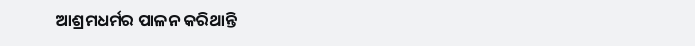ଆଶ୍ରମଧର୍ମର ପାଳନ କରିଥାନ୍ତି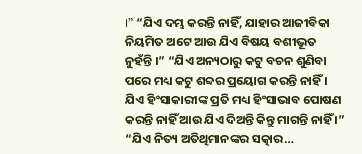।” “ଯିଏ ଦମ୍ଭ କରନ୍ତି ନାହିଁ, ଯାହାର ଆଜୀବିକା ନିୟମିତ ଅଟେ ଆଉ ଯିଏ ବିଷୟ ବଶୀଭୂତ ନୁହଁନ୍ତି ।” “ଯିଏ ଅନ୍ୟଠାରୁ କଟୁ ବଚନ ଶୁଣିବା ପରେ ମଧ୍ୟ କଟୁ ଶବ୍ଦର ପ୍ରୟୋଗ କରନ୍ତି ନାହିଁ । ଯିଏ ହିଂସାକାରୀଙ୍କ ପ୍ରତି ମଧ୍ୟ ହିଂସାଭାବ ପୋଷଣ କରନ୍ତି ନାହିଁ ଆଉ ଯିଏ ଦିଅନ୍ତି କିନ୍ତୁ ମାଗନ୍ତି ନାହିଁ ।” “ଯିଏ ନିତ୍ୟ ଅତିଥିମାନଙ୍କର ସତ୍କାର…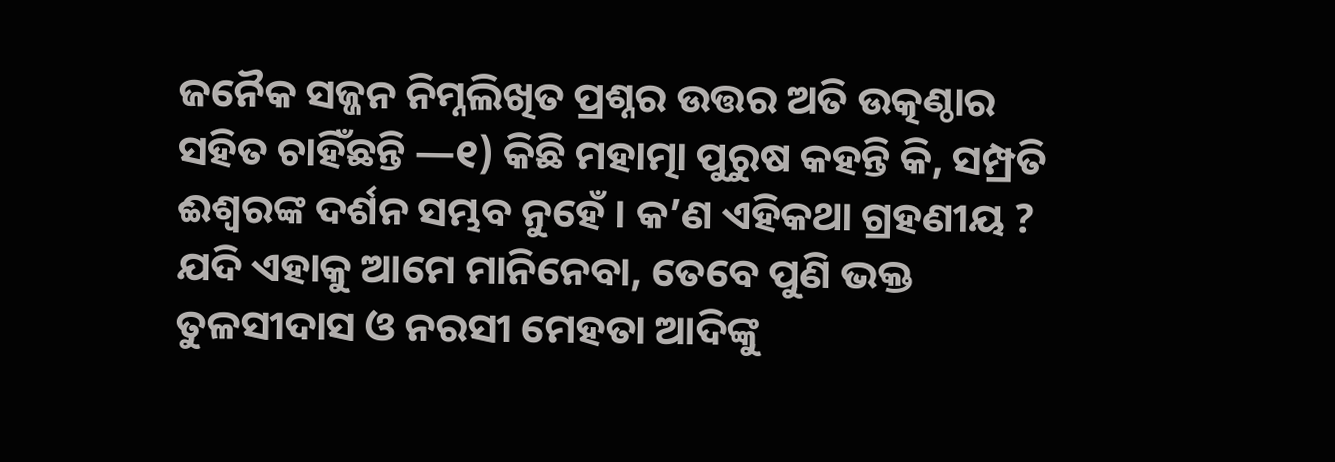ଜନୈକ ସଜ୍ଜନ ନିମ୍ନଲିଖିତ ପ୍ରଶ୍ନର ଉତ୍ତର ଅତି ଉତ୍କଣ୍ଠାର ସହିତ ଚାହିଁଛନ୍ତି —୧) କିଛି ମହାତ୍ମା ପୁରୁଷ କହନ୍ତି କି, ସମ୍ପ୍ରତି ଈଶ୍ୱରଙ୍କ ଦର୍ଶନ ସମ୍ଭବ ନୁହେଁ । କ’ଣ ଏହିକଥା ଗ୍ରହଣୀୟ ? ଯଦି ଏହାକୁ ଆମେ ମାନିନେବା, ତେବେ ପୁଣି ଭକ୍ତ ତୁଳସୀଦାସ ଓ ନରସୀ ମେହତା ଆଦିଙ୍କୁ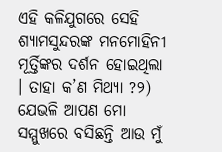ଏହି କଳିଯୁଗରେ ସେହି ଶ୍ୟାମସୁନ୍ଦରଙ୍କ ମନମୋହିନୀ ମୂର୍ତ୍ତିଙ୍କର ଦର୍ଶନ ହୋଇଥିଲା । ତାହା କ’ଣ ମିଥ୍ୟା ?୨) ଯେଭଳି ଆପଣ ମୋ ସମ୍ମୁଖରେ ବସିଛନ୍ତି ଆଉ ମୁଁ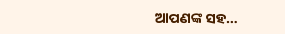ଆପଣଙ୍କ ସହ…